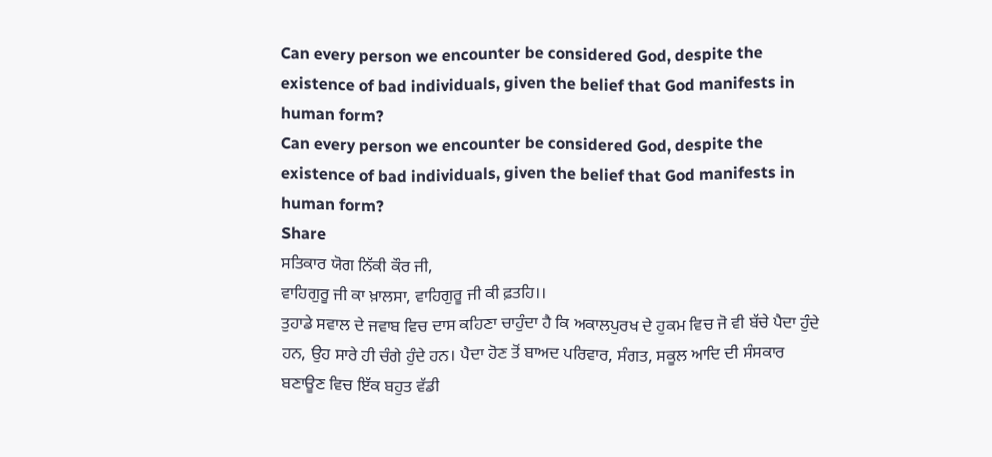Can every person we encounter be considered God, despite the existence of bad individuals, given the belief that God manifests in human form?
Can every person we encounter be considered God, despite the existence of bad individuals, given the belief that God manifests in human form?
Share
ਸਤਿਕਾਰ ਯੋਗ ਨਿੱਕੀ ਕੌਰ ਜੀ,
ਵਾਹਿਗੁਰੂ ਜੀ ਕਾ ਖ਼ਾਲਸਾ, ਵਾਹਿਗੁਰੂ ਜੀ ਕੀ ਫ਼ਤਹਿ।।
ਤੁਹਾਡੇ ਸਵਾਲ ਦੇ ਜਵਾਬ ਵਿਚ ਦਾਸ ਕਹਿਣਾ ਚਾਹੁੰਦਾ ਹੈ ਕਿ ਅਕਾਲਪੁਰਖ ਦੇ ਹੁਕਮ ਵਿਚ ਜੋ ਵੀ ਬੱਚੇ ਪੈਦਾ ਹੁੰਦੇ ਹਨ, ਉਹ ਸਾਰੇ ਹੀ ਚੰਗੇ ਹੁੰਦੇ ਹਨ। ਪੈਦਾ ਹੋਣ ਤੋਂ ਬਾਅਦ ਪਰਿਵਾਰ, ਸੰਗਤ, ਸਕੂਲ ਆਦਿ ਦੀ ਸੰਸਕਾਰ ਬਣਾਊਣ ਵਿਚ ਇੱਕ ਬਹੁਤ ਵੱਡੀ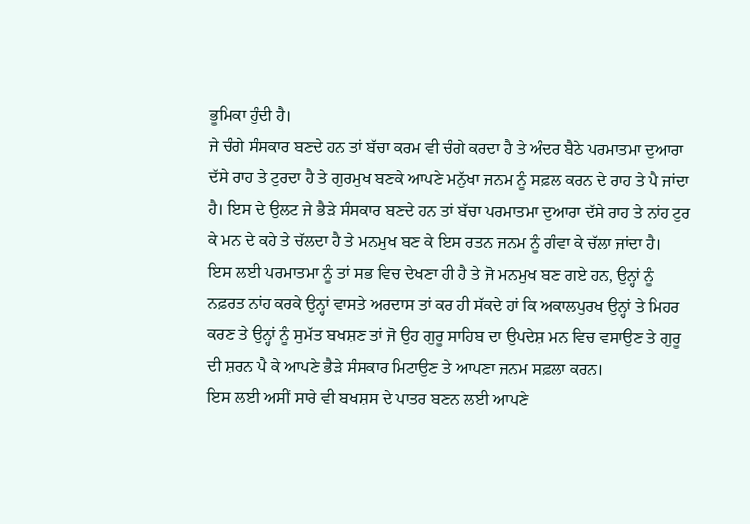ਭੂਮਿਕਾ ਹੁੰਦੀ ਹੈ।
ਜੇ ਚੰਗੇ ਸੰਸਕਾਰ ਬਣਦੇ ਹਨ ਤਾਂ ਬੱਚਾ ਕਰਮ ਵੀ ਚੰਗੇ ਕਰਦਾ ਹੈ ਤੇ ਅੰਦਰ ਬੈਠੇ ਪਰਮਾਤਮਾ ਦੁਆਰਾ ਦੱਸੇ ਰਾਹ ਤੇ ਟੁਰਦਾ ਹੈ ਤੇ ਗੁਰਮੁਖ ਬਣਕੇ ਆਪਣੇ ਮਨੁੱਖਾ ਜਨਮ ਨੂੰ ਸਫ਼ਲ ਕਰਨ ਦੇ ਰਾਹ ਤੇ ਪੈ ਜਾਂਦਾ ਹੈ। ਇਸ ਦੇ ਉਲਟ ਜੇ ਭੈੜੇ ਸੰਸਕਾਰ ਬਣਦੇ ਹਨ ਤਾਂ ਬੱਚਾ ਪਰਮਾਤਮਾ ਦੁਆਰਾ ਦੱਸੇ ਰਾਹ ਤੇ ਨਾਂਹ ਟੁਰ ਕੇ ਮਨ ਦੇ ਕਹੇ ਤੇ ਚੱਲਦਾ ਹੈ ਤੇ ਮਨਮੁਖ ਬਣ ਕੇ ਇਸ ਰਤਨ ਜਨਮ ਨੂੰ ਗੰਵਾ ਕੇ ਚੱਲਾ ਜਾਂਦਾ ਹੈ।
ਇਸ ਲਈ ਪਰਮਾਤਮਾ ਨੂੰ ਤਾਂ ਸਭ ਵਿਚ ਦੇਖਣਾ ਹੀ ਹੈ ਤੇ ਜੋ ਮਨਮੁਖ ਬਣ ਗਏ ਹਨ, ਉਨ੍ਹਾਂ ਨੂੰ ਨਫ਼ਰਤ ਨਾਂਹ ਕਰਕੇ ਉਨ੍ਹਾਂ ਵਾਸਤੇ ਅਰਦਾਸ ਤਾਂ ਕਰ ਹੀ ਸੱਕਦੇ ਹਾਂ ਕਿ ਅਕਾਲਪੁਰਖ ਉਨ੍ਹਾਂ ਤੇ ਮਿਹਰ ਕਰਣ ਤੇ ਉਨ੍ਹਾਂ ਨੂੰ ਸੁਮੱਤ ਬਖਸ਼ਣ ਤਾਂ ਜੋ ਉਹ ਗੁਰੂ ਸਾਹਿਬ ਦਾ ਉਪਦੇਸ਼ ਮਨ ਵਿਚ ਵਸਾਉਣ ਤੇ ਗੁਰੂ ਦੀ ਸ਼ਰਨ ਪੈ ਕੇ ਆਪਣੇ ਭੈੜੇ ਸੰਸਕਾਰ ਮਿਟਾਉਣ ਤੇ ਆਪਣਾ ਜਨਮ ਸਫ਼ਲਾ ਕਰਨ।
ਇਸ ਲਈ ਅਸੀਂ ਸਾਰੇ ਵੀ ਬਖਸ਼ਸ ਦੇ ਪਾਤਰ ਬਣਨ ਲਈ ਆਪਣੇ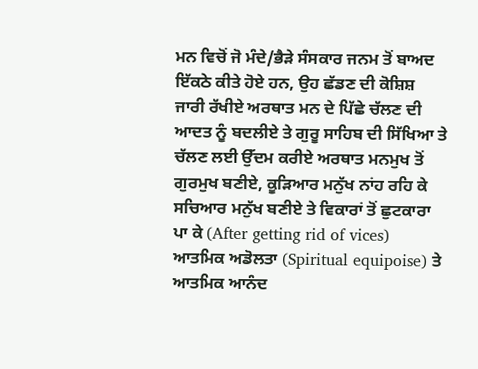ਮਨ ਵਿਚੋਂ ਜੋ ਮੰਦੇ/ਭੈੜੇ ਸੰਸਕਾਰ ਜਨਮ ਤੋਂ ਬਾਅਦ ਇੱਕਠੇ ਕੀਤੇ ਹੋਏ ਹਨ, ਉਹ ਛੱਡਣ ਦੀ ਕੋਸ਼ਿਸ਼ ਜਾਰੀ ਰੱਖੀਏ ਅਰਥਾਤ ਮਨ ਦੇ ਪਿੱਛੇ ਚੱਲਣ ਦੀ ਆਦਤ ਨੂੰ ਬਦਲੀਏ ਤੇ ਗੁਰੂ ਸਾਹਿਬ ਦੀ ਸਿੱਖਿਆ ਤੇ ਚੱਲਣ ਲਈ ਉੱਦਮ ਕਰੀਏ ਅਰਥਾਤ ਮਨਮੁਖ ਤੋਂ ਗੁਰਮੁਖ ਬਣੀਏ, ਕੂੜਿਆਰ ਮਨੁੱਖ ਨਾਂਹ ਰਹਿ ਕੇ ਸਚਿਆਰ ਮਨੁੱਖ ਬਣੀਏ ਤੇ ਵਿਕਾਰਾਂ ਤੋਂ ਛੁਟਕਾਰਾ ਪਾ ਕੇ (After getting rid of vices) ਆਤਮਿਕ ਅਡੋਲਤਾ (Spiritual equipoise) ਤੇ ਆਤਮਿਕ ਆਨੰਦ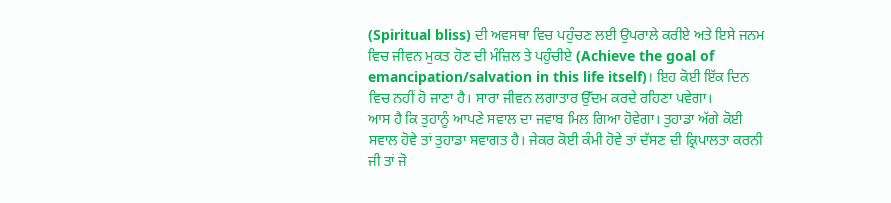(Spiritual bliss) ਦੀ ਅਵਸਥਾ ਵਿਚ ਪਹੁੰਚਣ ਲਈ ਉਪਰਾਲੇ ਕਰੀਏ ਅਤੇ ਇਸੇ ਜਨਮ ਵਿਚ ਜੀਵਨ ਮੁਕਤ ਹੋਣ ਦੀ ਮੰਜ਼ਿਲ ਤੇ ਪਹੁੰਚੀਏ (Achieve the goal of emancipation/salvation in this life itself)। ਇਹ ਕੋਈ ਇੱਕ ਦਿਨ ਵਿਚ ਨਹੀਂ ਹੋ ਜਾਣਾ ਹੈ। ਸਾਰਾ ਜੀਵਨ ਲਗਾਤਾਰ ਉੱਦਮ ਕਰਦੇ ਰਹਿਣਾ ਪਵੇਗਾ।
ਆਸ ਹੈ ਕਿ ਤੁਹਾਨੂੰ ਆਪਣੇ ਸਵਾਲ ਦਾ ਜਵਾਬ ਮਿਲ ਗਿਆ ਹੋਵੇਗਾ। ਤੁਹਾਡਾ ਅੱਗੇ ਕੋਈ ਸਵਾਲ ਹੋਵੇ ਤਾਂ ਤੁਹਾਡਾ ਸਵਾਗਤ ਹੈ। ਜੇਕਰ ਕੋਈ ਕੰਮੀ ਹੋਵੇ ਤਾਂ ਦੱਸਣ ਦੀ ਕ੍ਰਿਪਾਲਤਾ ਕਰਨੀ ਜੀ ਤਾਂ ਜੋ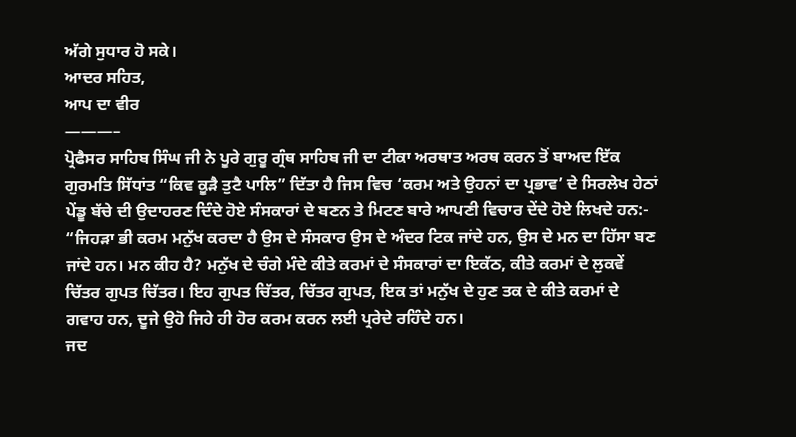ਅੱਗੇ ਸੁਧਾਰ ਹੋ ਸਕੇ।
ਆਦਰ ਸਹਿਤ,
ਆਪ ਦਾ ਵੀਰ
———–
ਪ੍ਰੋਫੈਸਰ ਸਾਹਿਬ ਸਿੰਘ ਜੀ ਨੇ ਪੂਰੇ ਗੁਰੂ ਗ੍ਰੰਥ ਸਾਹਿਬ ਜੀ ਦਾ ਟੀਕਾ ਅਰਥਾਤ ਅਰਥ ਕਰਨ ਤੋਂ ਬਾਅਦ ਇੱਕ ਗੁਰਮਤਿ ਸਿੱਧਾਂਤ “ਕਿਵ ਕੂੜੈ ਤੁਟੈ ਪਾਲਿ” ਦਿੱਤਾ ਹੈ ਜਿਸ ਵਿਚ ‘ਕਰਮ ਅਤੇ ਉਹਨਾਂ ਦਾ ਪ੍ਰਭਾਵ’ ਦੇ ਸਿਰਲੇਖ ਹੇਠਾਂ ਪੇਂਡੂ ਬੱਚੇ ਦੀ ਉਦਾਹਰਣ ਦਿੰਦੇ ਹੋਏ ਸੰਸਕਾਰਾਂ ਦੇ ਬਣਨ ਤੇ ਮਿਟਣ ਬਾਰੇ ਆਪਣੀ ਵਿਚਾਰ ਦੇਂਦੇ ਹੋਏ ਲਿਖਦੇ ਹਨ:-
“ਜਿਹੜਾ ਭੀ ਕਰਮ ਮਨੁੱਖ ਕਰਦਾ ਹੈ ਉਸ ਦੇ ਸੰਸਕਾਰ ਉਸ ਦੇ ਅੰਦਰ ਟਿਕ ਜਾਂਦੇ ਹਨ, ਉਸ ਦੇ ਮਨ ਦਾ ਹਿੱਸਾ ਬਣ ਜਾਂਦੇ ਹਨ। ਮਨ ਕੀਹ ਹੈ? ਮਨੁੱਖ ਦੇ ਚੰਗੇ ਮੰਦੇ ਕੀਤੇ ਕਰਮਾਂ ਦੇ ਸੰਸਕਾਰਾਂ ਦਾ ਇਕੱਠ, ਕੀਤੇ ਕਰਮਾਂ ਦੇ ਲੁਕਵੇਂ ਚਿੱਤਰ ਗੁਪਤ ਚਿੱਤਰ। ਇਹ ਗੁਪਤ ਚਿੱਤਰ, ਚਿੱਤਰ ਗੁਪਤ, ਇਕ ਤਾਂ ਮਨੁੱਖ ਦੇ ਹੁਣ ਤਕ ਦੇ ਕੀਤੇ ਕਰਮਾਂ ਦੇ ਗਵਾਹ ਹਨ, ਦੂਜੇ ਉਹੋ ਜਿਹੇ ਹੀ ਹੋਰ ਕਰਮ ਕਰਨ ਲਈ ਪ੍ਰਰੇਦੇ ਰਹਿੰਦੇ ਹਨ।
ਜਦ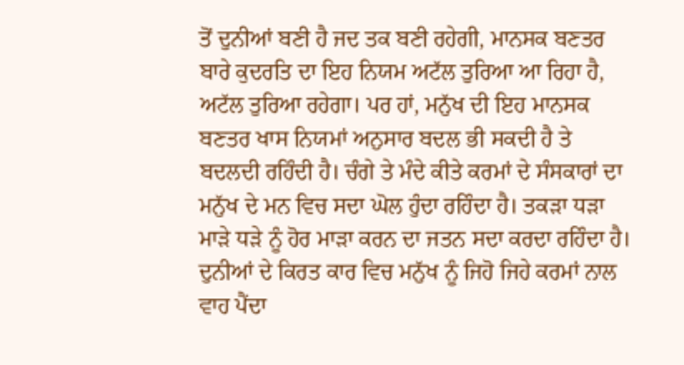ਤੋਂ ਦੁਨੀਆਂ ਬਣੀ ਹੈ ਜਦ ਤਕ ਬਣੀ ਰਹੇਗੀ, ਮਾਨਸਕ ਬਣਤਰ ਬਾਰੇ ਕੁਦਰਤਿ ਦਾ ਇਹ ਨਿਯਮ ਅਟੱਲ ਤੁਰਿਆ ਆ ਰਿਹਾ ਹੈ, ਅਟੱਲ ਤੁਰਿਆ ਰਹੇਗਾ। ਪਰ ਹਾਂ, ਮਨੁੱਖ ਦੀ ਇਹ ਮਾਨਸਕ ਬਣਤਰ ਖਾਸ ਨਿਯਮਾਂ ਅਨੁਸਾਰ ਬਦਲ ਭੀ ਸਕਦੀ ਹੈ ਤੇ ਬਦਲਦੀ ਰਹਿੰਦੀ ਹੈ। ਚੰਗੇ ਤੇ ਮੰਦੇ ਕੀਤੇ ਕਰਮਾਂ ਦੇ ਸੰਸਕਾਰਾਂ ਦਾ ਮਨੁੱਖ ਦੇ ਮਨ ਵਿਚ ਸਦਾ ਘੋਲ ਹੁੰਦਾ ਰਹਿੰਦਾ ਹੈ। ਤਕੜਾ ਧੜਾ ਮਾੜੇ ਧੜੇ ਨੂੰ ਹੋਰ ਮਾੜਾ ਕਰਨ ਦਾ ਜਤਨ ਸਦਾ ਕਰਦਾ ਰਹਿੰਦਾ ਹੈ। ਦੁਨੀਆਂ ਦੇ ਕਿਰਤ ਕਾਰ ਵਿਚ ਮਨੁੱਖ ਨੂੰ ਜਿਹੋ ਜਿਹੇ ਕਰਮਾਂ ਨਾਲ ਵਾਹ ਪੈਂਦਾ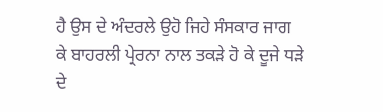ਹੈ ਉਸ ਦੇ ਅੰਦਰਲੇ ਉਹੋ ਜਿਹੇ ਸੰਸਕਾਰ ਜਾਗ ਕੇ ਬਾਹਰਲੀ ਪ੍ਰੇਰਨਾ ਨਾਲ ਤਕੜੇ ਹੋ ਕੇ ਦੂਜੇ ਧੜੇ ਦੇ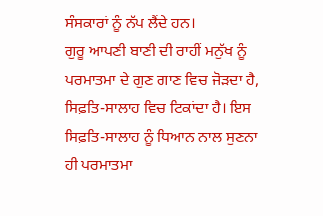ਸੰਸਕਾਰਾਂ ਨੂੰ ਨੱਪ ਲੈਂਦੇ ਹਨ।
ਗੁਰੂ ਆਪਣੀ ਬਾਣੀ ਦੀ ਰਾਹੀਂ ਮਨੁੱਖ ਨੂੰ ਪਰਮਾਤਮਾ ਦੇ ਗੁਣ ਗਾਣ ਵਿਚ ਜੋੜਦਾ ਹੈ, ਸਿਫ਼ਤਿ-ਸਾਲਾਹ ਵਿਚ ਟਿਕਾਂਦਾ ਹੈ। ਇਸ ਸਿਫ਼ਤਿ-ਸਾਲਾਹ ਨੂੰ ਧਿਆਨ ਨਾਲ ਸੁਣਨਾ ਹੀ ਪਰਮਾਤਮਾ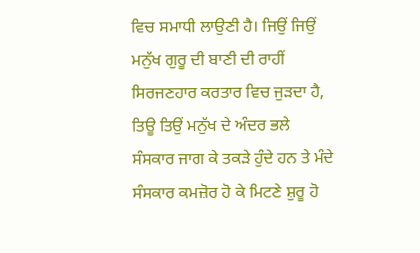ਵਿਚ ਸਮਾਧੀ ਲਾਉਣੀ ਹੈ। ਜਿਉਂ ਜਿਉਂ ਮਨੁੱਖ ਗੁਰੂ ਦੀ ਬਾਣੀ ਦੀ ਰਾਹੀਂ ਸਿਰਜਣਹਾਰ ਕਰਤਾਰ ਵਿਚ ਜੁੜਦਾ ਹੈ, ਤਿਊ ਤਿਉਂ ਮਨੁੱਖ ਦੇ ਅੰਦਰ ਭਲੇ ਸੰਸਕਾਰ ਜਾਗ ਕੇ ਤਕੜੇ ਹੁੰਦੇ ਹਨ ਤੇ ਮੰਦੇ ਸੰਸਕਾਰ ਕਮਜ਼ੋਰ ਹੋ ਕੇ ਮਿਟਣੇ ਸ਼ੁਰੂ ਹੋ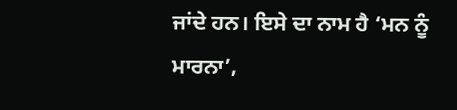ਜਾਂਦੇ ਹਨ। ਇਸੇ ਦਾ ਨਾਮ ਹੈ ‘ਮਨ ਨੂੰ ਮਾਰਨਾ’,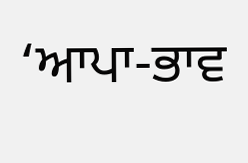‘ਆਪਾ-ਭਾਵ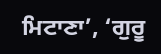ਮਿਟਾਣਾ’, ‘ਗੁਰੂ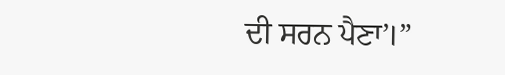ਦੀ ਸਰਨ ਪੈਣਾ’।”